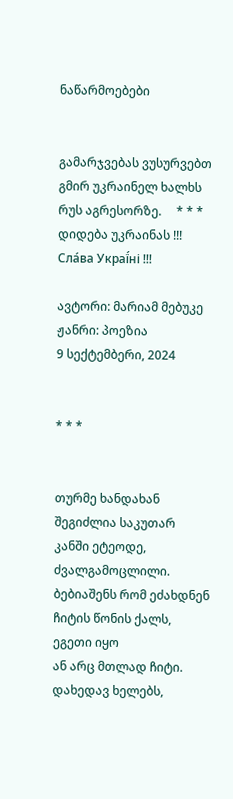ნაწარმოებები


გამარჯვებას ვუსურვებთ გმირ უკრაინელ ხალხს რუს აგრესორზე.     * * *     დიდება უკრაინას !!! Сла́ва Украї́ні !!!

ავტორი: მარიამ მებუკე
ჟანრი: პოეზია
9 სექტემბერი, 2024


* * *


თურმე ხანდახან შეგიძლია საკუთარ კანში ეტეოდე,
ძვალგამოცლილი.
ბებიაშენს რომ ეძახდნენ ჩიტის წონის ქალს,
ეგეთი იყო
ან არც მთლად ჩიტი.
დახედავ ხელებს,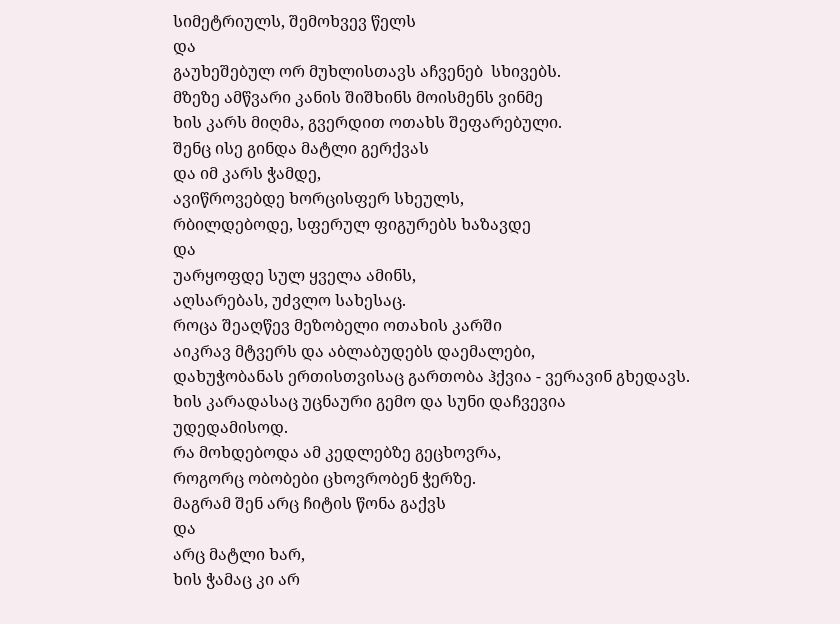სიმეტრიულს, შემოხვევ წელს
და
გაუხეშებულ ორ მუხლისთავს აჩვენებ  სხივებს.
მზეზე ამწვარი კანის შიშხინს მოისმენს ვინმე
ხის კარს მიღმა, გვერდით ოთახს შეფარებული.
შენც ისე გინდა მატლი გერქვას
და იმ კარს ჭამდე,
ავიწროვებდე ხორცისფერ სხეულს,
რბილდებოდე, სფერულ ფიგურებს ხაზავდე
და
უარყოფდე სულ ყველა ამინს,
აღსარებას, უძვლო სახესაც.
როცა შეაღწევ მეზობელი ოთახის კარში
აიკრავ მტვერს და აბლაბუდებს დაემალები,
დახუჭობანას ერთისთვისაც გართობა ჰქვია - ვერავინ გხედავს.
ხის კარადასაც უცნაური გემო და სუნი დაჩვევია
უდედამისოდ.
რა მოხდებოდა ამ კედლებზე გეცხოვრა,
როგორც ობობები ცხოვრობენ ჭერზე.
მაგრამ შენ არც ჩიტის წონა გაქვს
და
არც მატლი ხარ,
ხის ჭამაც კი არ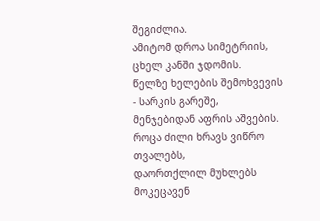შეგიძლია.
ამიტომ დროა სიმეტრიის, ცხელ კანში ჯდომის.
წელზე ხელების შემოხვევის - სარკის გარეშე,
მენჯებიდან აფრის აშვების.
როცა ძილი ხრავს ვიწრო თვალებს,
დაორთქლილ მუხლებს მოკეცავენ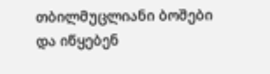თბილმუცლიანი ბოშები
და იწყებენ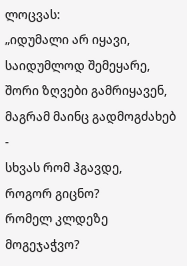ლოცვას:
„იდუმალი არ იყავი,
საიდუმლოდ შემეყარე,
შორი ზღვები გამრიყავენ,
მაგრამ მაინც გადმოგძახებ -
სხვას რომ ჰგავდე,
როგორ გიცნო?
რომელ კლდეზე მოგეჯაჭვო?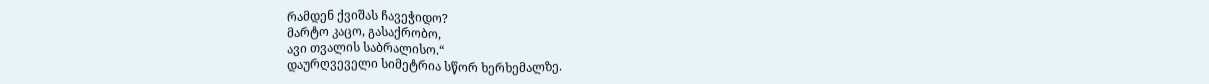რამდენ ქვიშას ჩავეჭიდო?
მარტო კაცო, გასაქრობო,
ავი თვალის საბრალისო.“
დაურღვეველი სიმეტრია სწორ ხერხემალზე.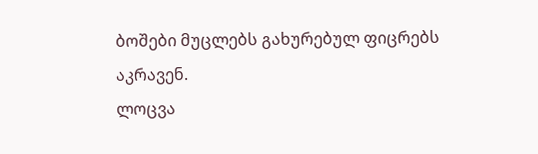ბოშები მუცლებს გახურებულ ფიცრებს აკრავენ.
ლოცვა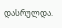დასრულდა.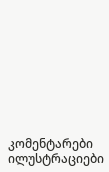კომენტარები ილუსტრაციები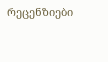რეცენზიები